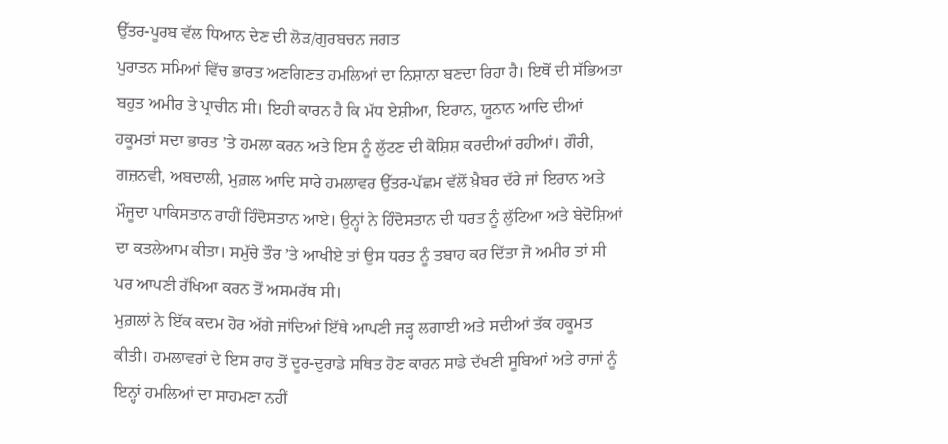ਉੱਤਰ-ਪੂਰਬ ਵੱਲ ਧਿਆਨ ਦੇਣ ਦੀ ਲੋੜ/ਗੁਰਬਚਨ ਜਗਤ
ਪੁਰਾਤਨ ਸਮਿਆਂ ਵਿੱਚ ਭਾਰਤ ਅਣਗਿਣਤ ਹਮਲਿਆਂ ਦਾ ਨਿਸ਼ਾਨਾ ਬਣਦਾ ਰਿਹਾ ਹੈ। ਇਥੋਂ ਦੀ ਸੱਭਿਅਤਾ ਬਹੁਤ ਅਮੀਰ ਤੇ ਪ੍ਰਾਚੀਨ ਸੀ। ਇਹੀ ਕਾਰਨ ਹੈ ਕਿ ਮੱਧ ਏਸ਼ੀਆ, ਇਰਾਨ, ਯੂਨਾਨ ਆਦਿ ਦੀਆਂ ਹਕੂਮਤਾਂ ਸਦਾ ਭਾਰਤ ’ਤੇ ਹਮਲਾ ਕਰਨ ਅਤੇ ਇਸ ਨੂੰ ਲੁੱਟਣ ਦੀ ਕੋਸ਼ਿਸ਼ ਕਰਦੀਆਂ ਰਹੀਆਂ। ਗੌਰੀ, ਗਜ਼ਨਵੀ, ਅਬਦਾਲੀ, ਮੁਗ਼ਲ ਆਦਿ ਸਾਰੇ ਹਮਲਾਵਰ ਉੱਤਰ-ਪੱਛਮ ਵੱਲੋਂ ਖ਼ੈਬਰ ਦੱਰੇ ਜਾਂ ਇਰਾਨ ਅਤੇ ਮੌਜੂਦਾ ਪਾਕਿਸਤਾਨ ਰਾਹੀਂ ਹਿੰਦੋਸਤਾਨ ਆਏ। ਉਨ੍ਹਾਂ ਨੇ ਹਿੰਦੋਸਤਾਨ ਦੀ ਧਰਤ ਨੂੰ ਲੁੱਟਿਆ ਅਤੇ ਬੇਦੋਸ਼ਿਆਂ ਦਾ ਕਤਲੇਆਮ ਕੀਤਾ। ਸਮੁੱਚੇ ਤੌਰ ’ਤੇ ਆਖੀਏ ਤਾਂ ਉਸ ਧਰਤ ਨੂੰ ਤਬਾਹ ਕਰ ਦਿੱਤਾ ਜੋ ਅਮੀਰ ਤਾਂ ਸੀ ਪਰ ਆਪਣੀ ਰੱਖਿਆ ਕਰਨ ਤੋਂ ਅਸਮਰੱਥ ਸੀ।
ਮੁਗ਼ਲਾਂ ਨੇ ਇੱਕ ਕਦਮ ਹੋਰ ਅੱਗੇ ਜਾਂਦਿਆਂ ਇੱਥੇ ਆਪਣੀ ਜੜ੍ਹ ਲਗਾਈ ਅਤੇ ਸਦੀਆਂ ਤੱਕ ਹਕੂਮਤ ਕੀਤੀ। ਹਮਲਾਵਰਾਂ ਦੇ ਇਸ ਰਾਹ ਤੋਂ ਦੂਰ-ਦੁਰਾਡੇ ਸਥਿਤ ਹੋਣ ਕਾਰਨ ਸਾਡੇ ਦੱਖਣੀ ਸੂਬਿਆਂ ਅਤੇ ਰਾਜਾਂ ਨੂੰ ਇਨ੍ਹਾਂ ਹਮਲਿਆਂ ਦਾ ਸਾਹਮਣਾ ਨਹੀਂ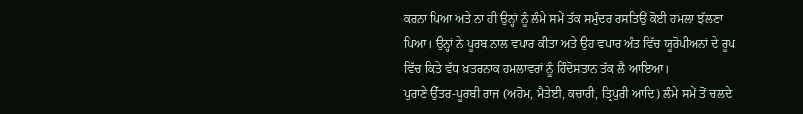ਕਰਨਾ ਪਿਆ ਅਤੇ ਨਾ ਹੀ ਉਨ੍ਹਾਂ ਨੂੰ ਲੰਮੇ ਸਮੇਂ ਤੱਕ ਸਮੁੰਦਰ ਰਸਤਿਉਂ ਕੋਈ ਹਮਲਾ ਝੱਲਣਾ ਪਿਆ। ਉਨ੍ਹਾਂ ਨੇ ਪੂਰਬ ਨਾਲ ਵਪਾਰ ਕੀਤਾ ਅਤੇ ਉਹ ਵਪਾਰ ਅੰਤ ਵਿੱਚ ਯੂਰੋਪੀਅਨਾਂ ਦੇ ਰੂਪ ਵਿੱਚ ਕਿਤੇ ਵੱਧ ਖ਼ਤਰਨਾਕ ਹਮਲਾਵਰਾਂ ਨੂੰ ਹਿੰਦੋਸਤਾਨ ਤੱਕ ਲੈ ਆਇਆ।
ਪੁਰਾਣੇ ਉੱਤਰ-ਪੂਰਬੀ ਰਾਜ (ਅਹੋਮ, ਮੈਤੇਈ, ਕਚਾਰੀ, ਤ੍ਰਿਪੁਰੀ ਆਦਿ) ਲੰਮੇ ਸਮੇਂ ਤੋਂ ਚਲਦੇ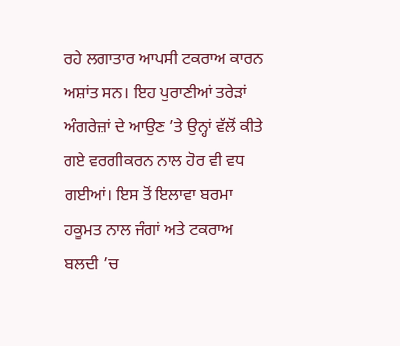ਰਹੇ ਲਗਾਤਾਰ ਆਪਸੀ ਟਕਰਾਅ ਕਾਰਨ ਅਸ਼ਾਂਤ ਸਨ। ਇਹ ਪੁਰਾਣੀਆਂ ਤਰੇੜਾਂ ਅੰਗਰੇਜ਼ਾਂ ਦੇ ਆਉਣ ’ਤੇ ਉਨ੍ਹਾਂ ਵੱਲੋਂ ਕੀਤੇ ਗਏ ਵਰਗੀਕਰਨ ਨਾਲ ਹੋਰ ਵੀ ਵਧ ਗਈਆਂ। ਇਸ ਤੋਂ ਇਲਾਵਾ ਬਰਮਾ ਹਕੂਮਤ ਨਾਲ ਜੰਗਾਂ ਅਤੇ ਟਕਰਾਅ ਬਲਦੀ ’ਚ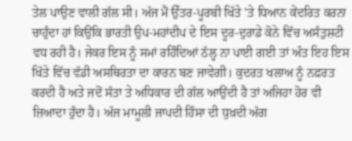ਤੇਲ ਪਾਉਣ ਵਾਲੀ ਗੱਲ ਸੀ। ਅੱਜ ਮੈਂ ਉੱਤਰ-ਪੂਰਬੀ ਖਿੱਤੇ ’ਤੇ ਧਿਆਨ ਕੇਂਦਰਿਤ ਕਰਨਾ ਚਾਹੁੰਦਾ ਹਾਂ ਕਿਉਂਕਿ ਭਾਰਤੀ ਉਪ-ਮਹਾਂਦੀਪ ਦੇ ਇਸ ਦੂਰ-ਦੁਰਾਡੇ ਕੋਨੇ ਵਿੱਚ ਅਸੰਤੁਸ਼ਟੀ ਵਧ ਰਹੀ ਹੈ। ਜੇਕਰ ਇਸ ਨੂੰ ਸਮਾਂ ਰਹਿੰਦਿਆਂ ਠੱਲ੍ਹ ਨਾ ਪਾਈ ਗਈ ਤਾਂ ਅੰਤ ਇਹ ਇਸ ਖਿੱਤੇ ਵਿੱਚ ਵੱਡੀ ਅਸਥਿਰਤਾ ਦਾ ਕਾਰਨ ਬਣ ਜਾਵੇਗੀ। ਕੁਦਰਤ ਖਲਾਅ ਨੂੰ ਨਫ਼ਰਤ ਕਰਦੀ ਹੈ ਅਤੇ ਜਦੋਂ ਸੱਤਾ ਤੇ ਅਧਿਕਾਰ ਦੀ ਗੱਲ ਆਉਂਦੀ ਹੈ ਤਾਂ ਅਜਿਹਾ ਹੋਰ ਵੀ ਜ਼ਿਆਦਾ ਹੁੰਦਾ ਹੈ। ਅੱਜ ਮਾਮੂਲੀ ਜਾਪਦੀ ਹਿੰਸਾ ਦੀ ਧੁਖ਼ਦੀ ਅੱਗ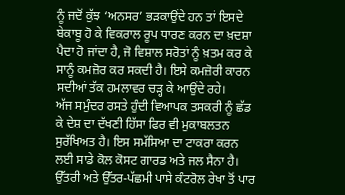ਨੂੰ ਜਦੋਂ ਕੁੱਝ ‘ਅਨਸਰ’ ਭੜਕਾਉਂਦੇ ਹਨ ਤਾਂ ਇਸਦੇ ਬੇਕਾਬੂ ਹੋ ਕੇ ਵਿਕਰਾਲ ਰੂਪ ਧਾਰਣ ਕਰਨ ਦਾ ਖ਼ਦਸ਼ਾ ਪੈਦਾ ਹੋ ਜਾਂਦਾ ਹੈ, ਜੋ ਵਿਸ਼ਾਲ ਸਰੋਤਾਂ ਨੂੰ ਖ਼ਤਮ ਕਰ ਕੇ ਸਾਨੂੰ ਕਮਜ਼ੋਰ ਕਰ ਸਕਦੀ ਹੈ। ਇਸੇ ਕਮਜ਼ੋਰੀ ਕਾਰਨ ਸਦੀਆਂ ਤੱਕ ਹਮਲਾਵਰ ਚੜ੍ਹ ਕੇ ਆਉਂਦੇ ਰਹੇ।
ਅੱਜ ਸਮੁੰਦਰ ਰਸਤੇ ਹੁੰਦੀ ਵਿਆਪਕ ਤਸਕਰੀ ਨੂੰ ਛੱਡ ਕੇ ਦੇਸ਼ ਦਾ ਦੱਖਣੀ ਹਿੱਸਾ ਫਿਰ ਵੀ ਮੁਕਾਬਲਤਨ ਸੁਰੱਖਿਅਤ ਹੈ। ਇਸ ਸਮੱਸਿਆ ਦਾ ਟਾਕਰਾ ਕਰਨ ਲਈ ਸਾਡੇ ਕੋਲ ਕੋਸਟ ਗਾਰਡ ਅਤੇ ਜਲ ਸੈਨਾ ਹੈ। ਉੱਤਰੀ ਅਤੇ ਉੱਤਰ-ਪੱਛਮੀ ਪਾਸੇ ਕੰਟਰੋਲ ਰੇਖਾ ਤੋਂ ਪਾਰ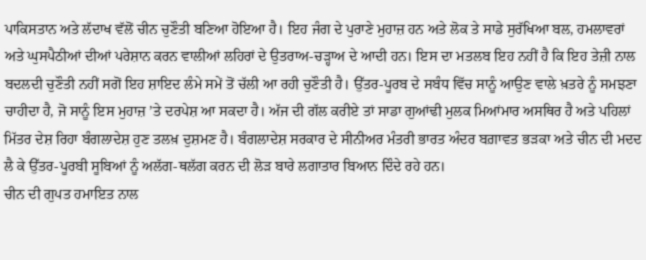ਪਾਕਿਸਤਾਨ ਅਤੇ ਲੱਦਾਖ ਵੱਲੋਂ ਚੀਨ ਚੁਣੌਤੀ ਬਣਿਆ ਹੋਇਆ ਹੈ। ਇਹ ਜੰਗ ਦੇ ਪੁਰਾਣੇ ਮੁਹਾਜ਼ ਹਨ ਅਤੇ ਲੋਕ ਤੇ ਸਾਡੇ ਸੁਰੱਖਿਆ ਬਲ, ਹਮਲਾਵਰਾਂ ਅਤੇ ਘੁਸਪੈਠੀਆਂ ਦੀਆਂ ਪਰੇਸ਼ਾਨ ਕਰਨ ਵਾਲੀਆਂ ਲਹਿਰਾਂ ਦੇ ਉਤਰਾਅ-ਚੜ੍ਹਾਅ ਦੇ ਆਦੀ ਹਨ। ਇਸ ਦਾ ਮਤਲਬ ਇਹ ਨਹੀਂ ਹੈ ਕਿ ਇਹ ਤੇਜ਼ੀ ਨਾਲ ਬਦਲਦੀ ਚੁਣੌਤੀ ਨਹੀਂ ਸਗੋਂ ਇਹ ਸ਼ਾਇਦ ਲੰਮੇ ਸਮੇਂ ਤੋਂ ਚੱਲੀ ਆ ਰਹੀ ਚੁਣੌਤੀ ਹੈ। ਉੱਤਰ-ਪੂਰਬ ਦੇ ਸਬੰਧ ਵਿੱਚ ਸਾਨੂੰ ਆਉਣ ਵਾਲੇ ਖ਼ਤਰੇ ਨੂੰ ਸਮਝਣਾ ਚਾਹੀਦਾ ਹੈ, ਜੋ ਸਾਨੂੰ ਇਸ ਮੁਹਾਜ਼ ’ਤੇ ਦਰਪੇਸ਼ ਆ ਸਕਦਾ ਹੈ। ਅੱਜ ਦੀ ਗੱਲ ਕਰੀਏ ਤਾਂ ਸਾਡਾ ਗੁਆਂਢੀ ਮੁਲਕ ਮਿਆਂਮਾਰ ਅਸਥਿਰ ਹੈ ਅਤੇ ਪਹਿਲਾਂ ਮਿੱਤਰ ਦੇਸ਼ ਰਿਹਾ ਬੰਗਲਾਦੇਸ਼ ਹੁਣ ਤਲਖ਼ ਦੁਸ਼ਮਣ ਹੈ। ਬੰਗਲਾਦੇਸ਼ ਸਰਕਾਰ ਦੇ ਸੀਨੀਅਰ ਮੰਤਰੀ ਭਾਰਤ ਅੰਦਰ ਬਗ਼ਾਵਤ ਭੜਕਾ ਅਤੇ ਚੀਨ ਦੀ ਮਦਦ ਲੈ ਕੇ ਉੱਤਰ-ਪੂਰਬੀ ਸੂਬਿਆਂ ਨੂੰ ਅਲੱਗ-ਥਲੱਗ ਕਰਨ ਦੀ ਲੋੜ ਬਾਰੇ ਲਗਾਤਾਰ ਬਿਆਨ ਦਿੰਦੇ ਰਹੇ ਹਨ।
ਚੀਨ ਦੀ ਗੁਪਤ ਹਮਾਇਤ ਨਾਲ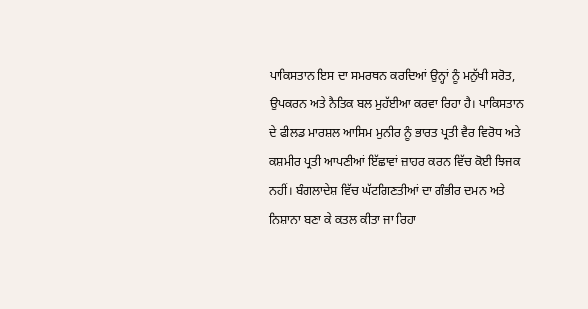ਪਾਕਿਸਤਾਨ ਇਸ ਦਾ ਸਮਰਥਨ ਕਰਦਿਆਂ ਉਨ੍ਹਾਂ ਨੂੰ ਮਨੁੱਖੀ ਸਰੋਤ, ਉਪਕਰਨ ਅਤੇ ਨੈਤਿਕ ਬਲ ਮੁਹੱਈਆ ਕਰਵਾ ਰਿਹਾ ਹੈ। ਪਾਕਿਸਤਾਨ ਦੇ ਫੀਲਡ ਮਾਰਸ਼ਲ ਆਸਿਮ ਮੁਨੀਰ ਨੂੰ ਭਾਰਤ ਪ੍ਰਤੀ ਵੈਰ ਵਿਰੋਧ ਅਤੇ ਕਸ਼ਮੀਰ ਪ੍ਰਤੀ ਆਪਣੀਆਂ ਇੱਛਾਵਾਂ ਜ਼ਾਹਰ ਕਰਨ ਵਿੱਚ ਕੋਈ ਝਿਜਕ ਨਹੀਂ। ਬੰਗਲਾਦੇਸ਼ ਵਿੱਚ ਘੱਟਗਿਣਤੀਆਂ ਦਾ ਗੰਭੀਰ ਦਮਨ ਅਤੇ ਨਿਸ਼ਾਨਾ ਬਣਾ ਕੇ ਕਤਲ ਕੀਤਾ ਜਾ ਰਿਹਾ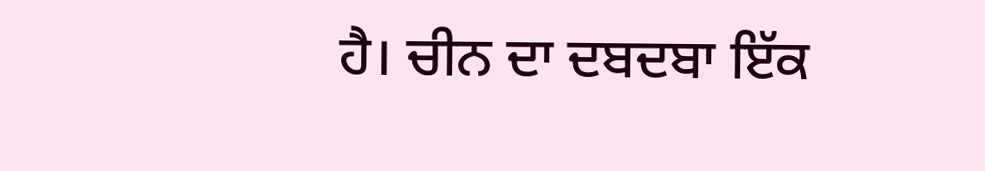ਹੈ। ਚੀਨ ਦਾ ਦਬਦਬਾ ਇੱਕ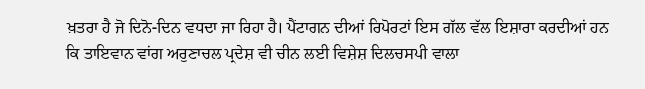ਖ਼ਤਰਾ ਹੈ ਜੋ ਦਿਨੋ-ਦਿਨ ਵਧਦਾ ਜਾ ਰਿਹਾ ਹੈ। ਪੈਂਟਾਗਨ ਦੀਆਂ ਰਿਪੋਰਟਾਂ ਇਸ ਗੱਲ ਵੱਲ ਇਸ਼ਾਰਾ ਕਰਦੀਆਂ ਹਨ ਕਿ ਤਾਇਵਾਨ ਵਾਂਗ ਅਰੁਣਾਚਲ ਪ੍ਰਦੇਸ਼ ਵੀ ਚੀਨ ਲਈ ਵਿਸ਼ੇਸ਼ ਦਿਲਚਸਪੀ ਵਾਲਾ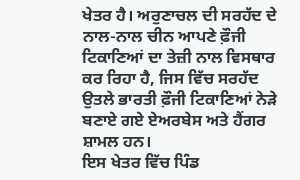ਖੇਤਰ ਹੈ। ਅਰੁਣਾਚਲ ਦੀ ਸਰਹੱਦ ਦੇ ਨਾਲ-ਨਾਲ ਚੀਨ ਆਪਣੇ ਫ਼ੌਜੀ ਟਿਕਾਣਿਆਂ ਦਾ ਤੇਜ਼ੀ ਨਾਲ ਵਿਸਥਾਰ ਕਰ ਰਿਹਾ ਹੈ, ਜਿਸ ਵਿੱਚ ਸਰਹੱਦ ਉਤਲੇ ਭਾਰਤੀ ਫ਼ੌਜੀ ਟਿਕਾਣਿਆਂ ਨੇੜੇ ਬਣਾਏ ਗਏ ਏਅਰਬੇਸ ਅਤੇ ਹੈਂਗਰ ਸ਼ਾਮਲ ਹਨ।
ਇਸ ਖੇਤਰ ਵਿੱਚ ਪਿੰਡ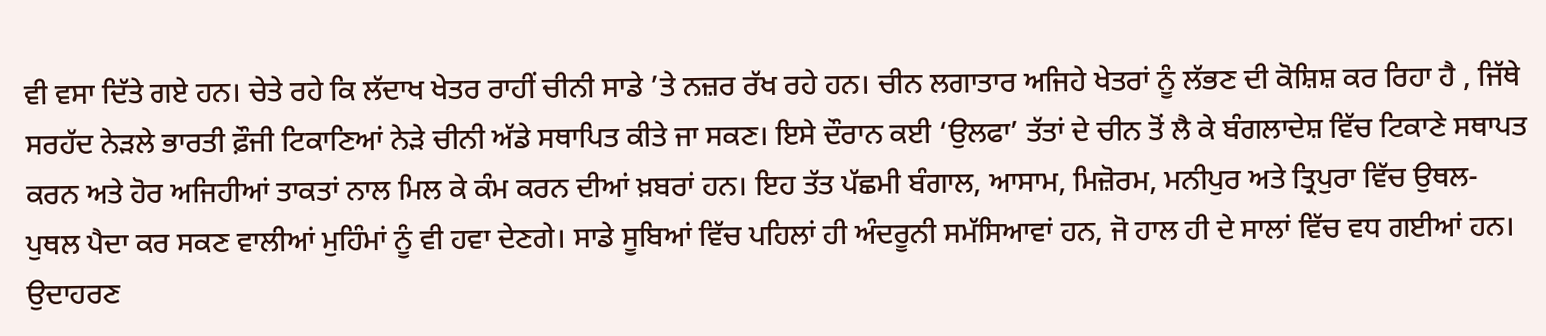ਵੀ ਵਸਾ ਦਿੱਤੇ ਗਏ ਹਨ। ਚੇਤੇ ਰਹੇ ਕਿ ਲੱਦਾਖ ਖੇਤਰ ਰਾਹੀਂ ਚੀਨੀ ਸਾਡੇ ’ਤੇ ਨਜ਼ਰ ਰੱਖ ਰਹੇ ਹਨ। ਚੀਨ ਲਗਾਤਾਰ ਅਜਿਹੇ ਖੇਤਰਾਂ ਨੂੰ ਲੱਭਣ ਦੀ ਕੋਸ਼ਿਸ਼ ਕਰ ਰਿਹਾ ਹੈ , ਜਿੱਥੇ ਸਰਹੱਦ ਨੇੜਲੇ ਭਾਰਤੀ ਫ਼ੌਜੀ ਟਿਕਾਣਿਆਂ ਨੇੜੇ ਚੀਨੀ ਅੱਡੇ ਸਥਾਪਿਤ ਕੀਤੇ ਜਾ ਸਕਣ। ਇਸੇ ਦੌਰਾਨ ਕਈ ‘ਉਲਫਾ’ ਤੱਤਾਂ ਦੇ ਚੀਨ ਤੋਂ ਲੈ ਕੇ ਬੰਗਲਾਦੇਸ਼ ਵਿੱਚ ਟਿਕਾਣੇ ਸਥਾਪਤ ਕਰਨ ਅਤੇ ਹੋਰ ਅਜਿਹੀਆਂ ਤਾਕਤਾਂ ਨਾਲ ਮਿਲ ਕੇ ਕੰਮ ਕਰਨ ਦੀਆਂ ਖ਼ਬਰਾਂ ਹਨ। ਇਹ ਤੱਤ ਪੱਛਮੀ ਬੰਗਾਲ, ਆਸਾਮ, ਮਿਜ਼ੋਰਮ, ਮਨੀਪੁਰ ਅਤੇ ਤ੍ਰਿਪੁਰਾ ਵਿੱਚ ਉਥਲ-ਪੁਥਲ ਪੈਦਾ ਕਰ ਸਕਣ ਵਾਲੀਆਂ ਮੁਹਿੰਮਾਂ ਨੂੰ ਵੀ ਹਵਾ ਦੇਣਗੇ। ਸਾਡੇ ਸੂਬਿਆਂ ਵਿੱਚ ਪਹਿਲਾਂ ਹੀ ਅੰਦਰੂਨੀ ਸਮੱਸਿਆਵਾਂ ਹਨ, ਜੋ ਹਾਲ ਹੀ ਦੇ ਸਾਲਾਂ ਵਿੱਚ ਵਧ ਗਈਆਂ ਹਨ। ਉਦਾਹਰਣ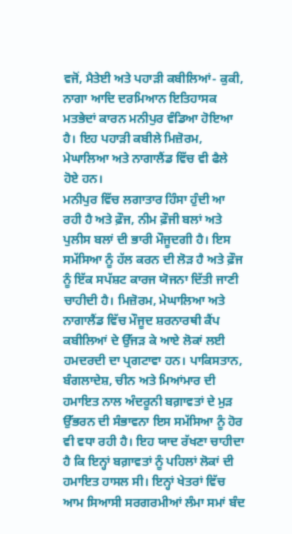ਵਜੋਂ, ਮੈਤੇਈ ਅਤੇ ਪਹਾੜੀ ਕਬੀਲਿਆਂ- ਕੁਕੀ, ਨਾਗਾ ਆਦਿ ਦਰਮਿਆਨ ਇਤਿਹਾਸਕ ਮਤਭੇਦਾਂ ਕਾਰਨ ਮਨੀਪੁਰ ਵੰਡਿਆ ਹੋਇਆ ਹੈ। ਇਹ ਪਹਾੜੀ ਕਬੀਲੇ ਮਿਜ਼ੋਰਮ, ਮੇਘਾਲਿਆ ਅਤੇ ਨਾਗਾਲੈਂਡ ਵਿੱਚ ਵੀ ਫੈਲੇ ਹੋਏ ਹਨ।
ਮਨੀਪੁਰ ਵਿੱਚ ਲਗਾਤਾਰ ਹਿੰਸਾ ਹੁੰਦੀ ਆ ਰਹੀ ਹੈ ਅਤੇ ਫ਼ੌਜ, ਨੀਮ ਫ਼ੌਜੀ ਬਲਾਂ ਅਤੇ ਪੁਲੀਸ ਬਲਾਂ ਦੀ ਭਾਰੀ ਮੌਜੂਦਗੀ ਹੈ। ਇਸ ਸਮੱਸਿਆ ਨੂੰ ਹੱਲ ਕਰਨ ਦੀ ਲੋੜ ਹੈ ਅਤੇ ਫ਼ੌਜ ਨੂੰ ਇੱਕ ਸਪੱਸ਼ਟ ਕਾਰਜ ਯੋਜਨਾ ਦਿੱਤੀ ਜਾਣੀ ਚਾਹੀਦੀ ਹੈ। ਮਿਜ਼ੋਰਮ, ਮੇਘਾਲਿਆ ਅਤੇ ਨਾਗਾਲੈਂਡ ਵਿੱਚ ਮੌਜੂਦ ਸ਼ਰਨਾਰਥੀ ਕੈਂਪ ਕਬੀਲਿਆਂ ਦੇ ਉੱਜੜ ਕੇ ਆਏ ਲੋਕਾਂ ਲਈ ਹਮਦਰਦੀ ਦਾ ਪ੍ਰਗਟਾਵਾ ਹਨ। ਪਾਕਿਸਤਾਨ, ਬੰਗਲਾਦੇਸ਼, ਚੀਨ ਅਤੇ ਮਿਆਂਮਾਰ ਦੀ ਹਮਾਇਤ ਨਾਲ ਅੰਦਰੂਨੀ ਬਗ਼ਾਵਤਾਂ ਦੇ ਮੁੜ ਉੱਭਰਨ ਦੀ ਸੰਭਾਵਨਾ ਇਸ ਸਮੱਸਿਆ ਨੂੰ ਹੋਰ ਵੀ ਵਧਾ ਰਹੀ ਹੈ। ਇਹ ਯਾਦ ਰੱਖਣਾ ਚਾਹੀਦਾ ਹੈ ਕਿ ਇਨ੍ਹਾਂ ਬਗ਼ਾਵਤਾਂ ਨੂੰ ਪਹਿਲਾਂ ਲੋਕਾਂ ਦੀ ਹਮਾਇਤ ਹਾਸਲ ਸੀ। ਇਨ੍ਹਾਂ ਖੇਤਰਾਂ ਵਿੱਚ ਆਮ ਸਿਆਸੀ ਸਰਗਰਮੀਆਂ ਲੰਮਾ ਸਮਾਂ ਬੰਦ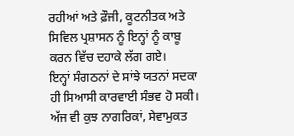ਰਹੀਆਂ ਅਤੇ ਫ਼ੌਜੀ, ਕੂਟਨੀਤਕ ਅਤੇ ਸਿਵਿਲ ਪ੍ਰਸ਼ਾਸਨ ਨੂੰ ਇਨ੍ਹਾਂ ਨੂੰ ਕਾਬੂ ਕਰਨ ਵਿੱਚ ਦਹਾਕੇ ਲੱਗ ਗਏ।
ਇਨ੍ਹਾਂ ਸੰਗਠਨਾਂ ਦੇ ਸਾਂਝੇ ਯਤਨਾਂ ਸਦਕਾ ਹੀ ਸਿਆਸੀ ਕਾਰਵਾਈ ਸੰਭਵ ਹੋ ਸਕੀ। ਅੱਜ ਵੀ ਕੁਝ ਨਾਗਰਿਕਾਂ, ਸੇਵਾਮੁਕਤ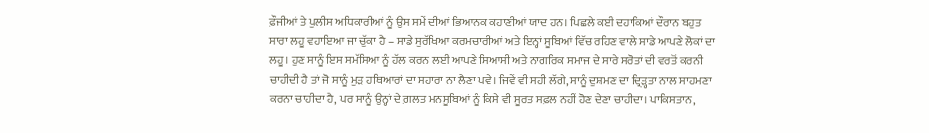ਫ਼ੌਜੀਆਂ ਤੇ ਪੁਲੀਸ ਅਧਿਕਾਰੀਆਂ ਨੂੰ ਉਸ ਸਮੇਂ ਦੀਆਂ ਭਿਆਨਕ ਕਹਾਣੀਆਂ ਯਾਦ ਹਨ। ਪਿਛਲੇ ਕਈ ਦਹਾਕਿਆਂ ਦੌਰਾਨ ਬਹੁਤ ਸਾਰਾ ਲਹੂ ਵਹਾਇਆ ਜਾ ਚੁੱਕਾ ਹੈ – ਸਾਡੇ ਸੁਰੱਖਿਆ ਕਰਮਚਾਰੀਆਂ ਅਤੇ ਇਨ੍ਹਾਂ ਸੂਬਿਆਂ ਵਿੱਚ ਰਹਿਣ ਵਾਲੇ ਸਾਡੇ ਆਪਣੇ ਲੋਕਾਂ ਦਾ ਲਹੂ। ਹੁਣ ਸਾਨੂੰ ਇਸ ਸਮੱਸਿਆ ਨੂੰ ਹੱਲ ਕਰਨ ਲਈ ਆਪਣੇ ਸਿਆਸੀ ਅਤੇ ਨਾਗਰਿਕ ਸਮਾਜ ਦੇ ਸਾਰੇ ਸਰੋਤਾਂ ਦੀ ਵਰਤੋਂ ਕਰਨੀ ਚਾਹੀਦੀ ਹੈ ਤਾਂ ਜੋ ਸਾਨੂੰ ਮੁੜ ਹਥਿਆਰਾਂ ਦਾ ਸਹਾਰਾ ਨਾ ਲੈਣਾ ਪਵੇ। ਜਿਵੇਂ ਵੀ ਸਹੀ ਲੱਗੇ, ਸਾਨੂੰ ਦੁਸ਼ਮਣ ਦਾ ਦ੍ਰਿੜ੍ਹਤਾ ਨਾਲ ਸਾਹਮਣਾ ਕਰਨਾ ਚਾਹੀਦਾ ਹੈ, ਪਰ ਸਾਨੂੰ ਉਨ੍ਹਾਂ ਦੇ ਗ਼ਲਤ ਮਨਸੂਬਿਆਂ ਨੂੰ ਕਿਸੇ ਵੀ ਸੂਰਤ ਸਫ਼ਲ ਨਹੀਂ ਹੋਣ ਦੇਣਾ ਚਾਹੀਦਾ। ਪਾਕਿਸਤਾਨ,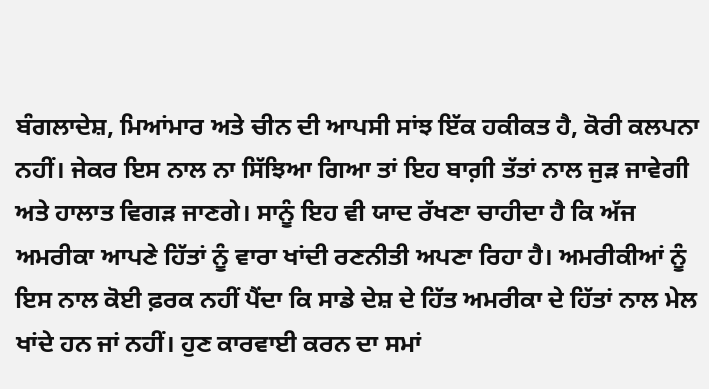ਬੰਗਲਾਦੇਸ਼, ਮਿਆਂਮਾਰ ਅਤੇ ਚੀਨ ਦੀ ਆਪਸੀ ਸਾਂਝ ਇੱਕ ਹਕੀਕਤ ਹੈ, ਕੋਰੀ ਕਲਪਨਾ ਨਹੀਂ। ਜੇਕਰ ਇਸ ਨਾਲ ਨਾ ਸਿੱਝਿਆ ਗਿਆ ਤਾਂ ਇਹ ਬਾਗ਼ੀ ਤੱਤਾਂ ਨਾਲ ਜੁੜ ਜਾਵੇਗੀ ਅਤੇ ਹਾਲਾਤ ਵਿਗੜ ਜਾਣਗੇ। ਸਾਨੂੰ ਇਹ ਵੀ ਯਾਦ ਰੱਖਣਾ ਚਾਹੀਦਾ ਹੈ ਕਿ ਅੱਜ ਅਮਰੀਕਾ ਆਪਣੇ ਹਿੱਤਾਂ ਨੂੰ ਵਾਰਾ ਖਾਂਦੀ ਰਣਨੀਤੀ ਅਪਣਾ ਰਿਹਾ ਹੈ। ਅਮਰੀਕੀਆਂ ਨੂੰ ਇਸ ਨਾਲ ਕੋਈ ਫ਼ਰਕ ਨਹੀਂ ਪੈਂਦਾ ਕਿ ਸਾਡੇ ਦੇਸ਼ ਦੇ ਹਿੱਤ ਅਮਰੀਕਾ ਦੇ ਹਿੱਤਾਂ ਨਾਲ ਮੇਲ ਖਾਂਦੇ ਹਨ ਜਾਂ ਨਹੀਂ। ਹੁਣ ਕਾਰਵਾਈ ਕਰਨ ਦਾ ਸਮਾਂ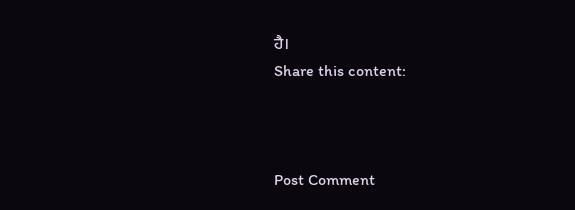ਹੈ।
Share this content:



Post Comment